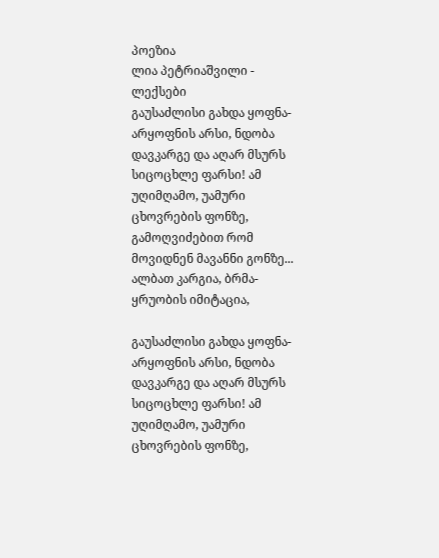პოეზია
ლია პეტრიაშვილი - ლექსები
გაუსაძლისი გახდა ყოფნა-არყოფნის არსი, ნდობა დავკარგე და აღარ მსურს სიცოცხლე ფარსი! ამ უღიმღამო, უამური ცხოვრების ფონზე, გამოღვიძებით რომ მოვიდნენ მავანნი გონზე... ალბათ კარგია, ბრმა-ყრუობის იმიტაცია,

გაუსაძლისი გახდა ყოფნა-არყოფნის არსი, ნდობა დავკარგე და აღარ მსურს სიცოცხლე ფარსი! ამ უღიმღამო, უამური ცხოვრების ფონზე,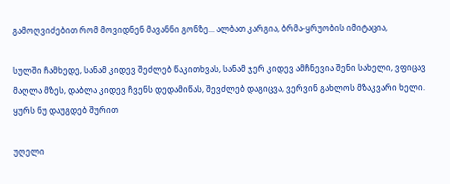გამოღვიძებით რომ მოვიდნენ მავანნი გონზე... ალბათ კარგია, ბრმა-ყრუობის იმიტაცია,

სულში ჩამხედე, სანამ კიდევ შეძლებ წაკითხვას, სანამ ჯერ კიდევ ამჩნევია შენი სახელი, ვფიცავ მაღლა მზეს, დაბლა კიდევ ჩვენს დედამიწას, შევძლებ დაგიცვა, ვერვინ გახლოს მზაკვარი ხელი. ყურს ნუ დაუგდებ შურით

უღელი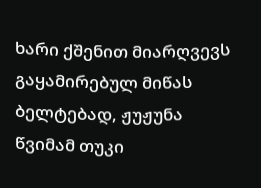ხარი ქშენით მიარღვევს გაყამირებულ მიწას ბელტებად, ჟუჟუნა წვიმამ თუკი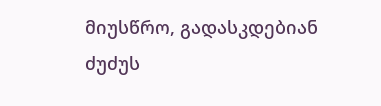მიუსწრო, გადასკდებიან ძუძუს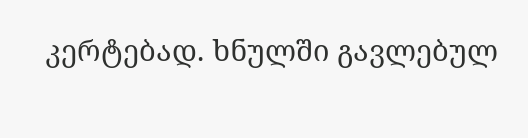კერტებად. ხნულში გავლებულ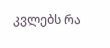კვლებს რა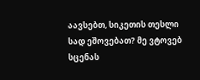აავსებთ, სიკეთის თესლი სად ეშოვებათ? მე ვტოვებ სცენას